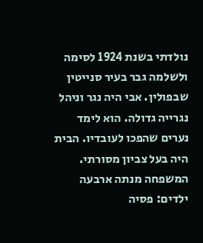נולדתי בשנת 1924 לסימה ולשלמה גבר בעיר סנייטין שבפולין. אבי היה נגר וניהל נגרייה גדולה. הוא לימד נערים שהפכו לעובדיו. הבית היה בעל צביון מסורתי. המשפחה מנתה ארבעה ילדים: פסיה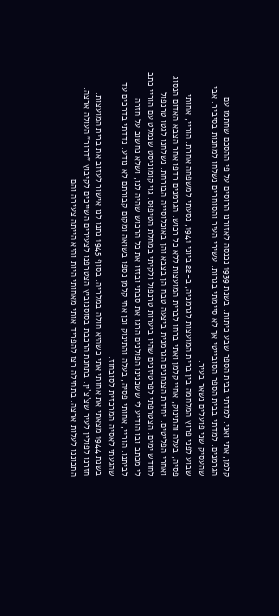קלמן, אתי ואני. למדתי בבית הספר שבע כיתות. בשנת 1939 נכנסה לאזורנו הרוסים על פי ההסכם שחתמו עם הגרמנים. למדתי בבית הספר הסובייטי אך לא סיימתי בגרות. עשירי העיר והסוחרים נשלחו למחנות בסיביר. אבי שהעסיק שני פועלים נשאר בעיר.
שבוע לפני פרוץ המלחמה בין ברית המועצות לגרמניה, ב-22 ביוני 1941, נסעתי למשפחה אחרת. הוריי, אחותי פסיה, בעלה והתינוק, אחיי קלמן ואתי ברחו לברית המועצות ללא כל רכוש. הגרמנים רדפו אחר הצבא האדום הנסוג ואחרי הפליטים. יחידת הצנחנים הגרמנית ביצעה טבח הן בצבא והן באוכלוסייה הבורחת. נשלחנו לגטו טרנפול לחודש ימים. הצטרפתי לפרטיזנים שהיו ביערות טרנפול ולקיתי במחלת הטיפוּס. גוי קומוניסט שנמלט עם הוריי כתב לי מכתב ובו הודיע לי ששכנינו הפולנים הרגו את סבתי ובזזו את כל הרכוש שהיה לנו, ושלא נחשוב על חזרה לביתנו. הוריי, אחותי פסיה, בעלה והתינוק וכן אחי קלמן נספו בשואה ומקום קבורתם לא נודע. נדדתי בדרכים עד שהגעתי לאסיה המרכזית לסובחוז.
בשנת 1944 מצאתי את אחותי אתי כשהיא חולה במלריה. בסוף 1945 נתנו לנו אישור לעזוב את ברית המועצות. חזרנו לפולין לעיר שצ`צ`ין. בתחנת הרכבת בסוסנוביץ הצטרפנו לצעירים השייכים לקיבוץ "דרור" העולה ארצה. התכוננו לעלות ארצה. בתחילה רצו להפריד אותי מאחותי היות והיא הייתה צעירה והם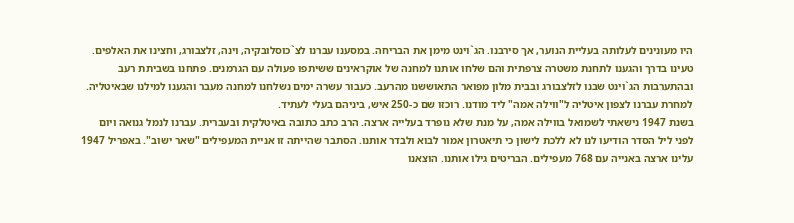היו מעונינים לעלותה בעליית הנוער, אך סירבנו. הג`וינט מימן את הבריחה. במסענו עברנו לצ`כוסלובקיה, וינה, זלצבורג, וחצינו את האלפים. טעינו בדרך והגענו לתחנת משטרה צרפתית והם שלחו אותנו למחנה של אוקראינים ששיתפו פעולה עם הגרמנים. פתחנו בשביתת רעב ובהתערבות הג`וינט שבנו לזלצבורג ובבית מלון מפואר התאוששנו מהרעב. כעבור עשרה ימים נשלחנו למחנה מעבר והגענו למילנו שבאיטליה. למחרת עברנו לצפון איטליה ל"ווילה אמה" ליד מודנו. רוכזו שם כ-250 איש, ביניהם בעלי לעתיד.
בשנת 1947 נישאתי לשמואל בווילה אמה, על מנת שלא נופרד בעלייה ארצה. הרב כתב כתובה באיטלקית ובעברית. עברנו לנמל גנואה ויום לפני ליל הסדר הודיעו לנו לא ללכת לישון כי תיאטרון אמור לבוא ולבדר אותנו. הסתבר שהייתה זו אניית המעפילים "שאר ישוב". באפריל 1947 עלינו ארצה באנייה עם 768 מעפילים. הבריטים גילו אותנו. הוצאנו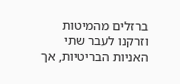ברזלים מהמיטות וזרקנו לעבר שתי האניות הבריטיות, אך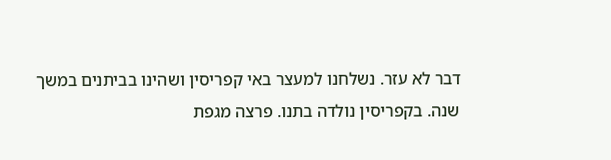דבר לא עזר. נשלחנו למעצר באי קפריסין ושהינו בביתנים במשך שנה. בקפריסין נולדה בתנו. פרצה מגפת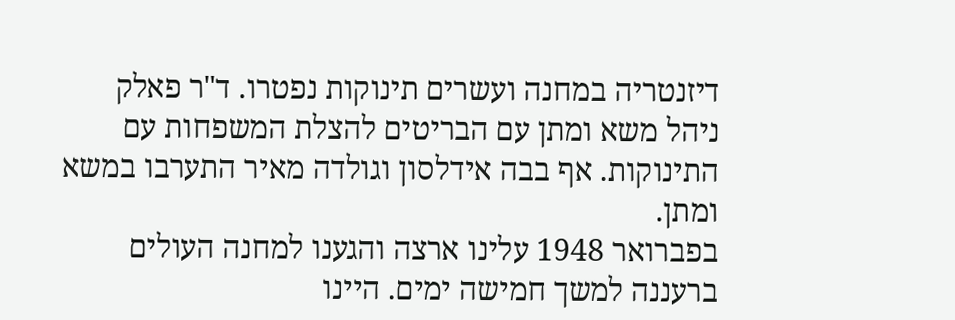דיזנטריה במחנה ועשרים תינוקות נפטרו. ד"ר פאלק ניהל משא ומתן עם הבריטים להצלת המשפחות עם התינוקות. אף בבה אידלסון וגולדה מאיר התערבו במשא ומתן.
בפברואר 1948 עלינו ארצה והגענו למחנה העולים ברעננה למשך חמישה ימים. היינו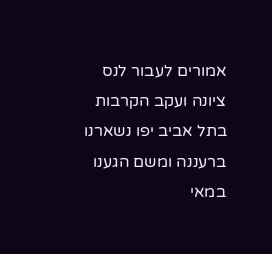אמורים לעבור לנס ציונה ועקב הקרבות בתל אביב יפו נשארנו ברעננה ומשם הגענו במאי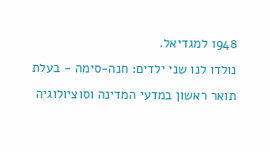1948 למגדיאל.
נולדו לנו שני ילדים: חנה-סימה - בעלת תואר ראשון במדעי המדינה וסוציולוגיה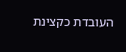העובדת כקצינת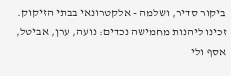ביקור סדיר, ושלמה - אלקטרונאי בבתי הזיקוק.
זכינו ליהנות מחמישה נכדים: נועה, ערן, אביטל, אסף ולי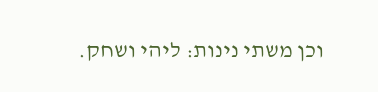וכן משתי נינות: ליהי ושחק.